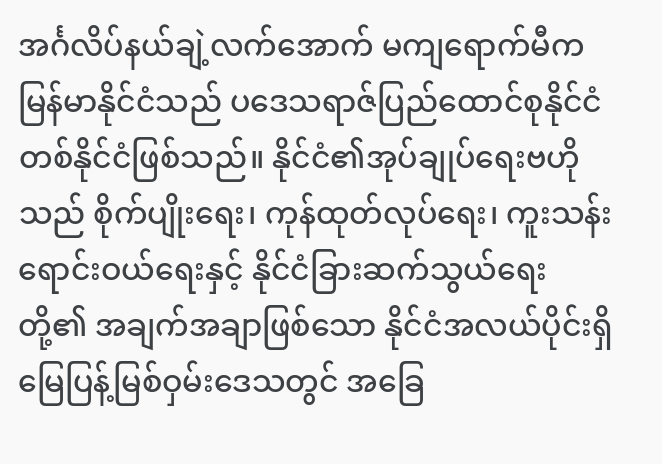အင်္ဂလိပ်နယ်ချဲ့လက်အောက် မကျရောက်မီက မြန်မာနိုင်ငံသည် ပဒေသရာဇ်ပြည်ထောင်စုနိုင်ငံတစ်နိုင်ငံဖြစ်သည်။ နိုင်ငံ၏အုပ်ချုပ်ရေးဗဟိုသည် စိုက်ပျိုးရေး၊ ကုန်ထုတ်လုပ်ရေး၊ ကူးသန်းရောင်းဝယ်ရေးနှင့် နိုင်ငံခြားဆက်သွယ်ရေးတို့၏ အချက်အချာဖြစ်သော နိုင်ငံအလယ်ပိုင်းရှိ မြေပြန့်မြစ်ဝှမ်းဒေသတွင် အခြေ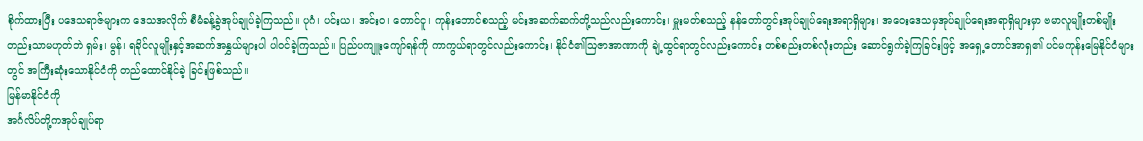စိုက်ထားပြီး ပဒေသရာဇ်များက ဒေသအလိုက် စီမံခန့်ခွဲအုပ်ချုပ်ခဲ့ကြသည်။ ပုဂံ၊ ပင်းယ၊ အင်းဝ၊ တောင်ငူ၊ ကုန်းဘောင်စသည့် မင်းအဆက်ဆက်တို့သည်လည်းကောင်း၊ မှူးမတ်စသည့် နန်တော်တွင်းအုပ်ချုပ်ရေးအရာရှိများ၊ အဝေးဒေသမှအုပ်ချုပ်ရေးအရာရှိများမှာ ဗမာလူမျိုးတစ်မျိုးတည်းသာမဟုတ်ဘဲ ရှမ်း၊ မွန်၊ ရခိုင်လူမျိုးနှင့်အဆက်အနွှယ်များပါ ပါဝင်ခဲ့ကြသည်။ ပြည်ပကျူးကျော်ရန်ကို ကာကွယ်ရာတွင်လည်းကောင်း၊ နိုင်ငံ၏ဩဇာအာဏာကို ချဲ့ထွင်ရာတွင်လည်းကောင်း တစ်စည်းတစ်လုံးတည်း ဆောင်ရွက်ခဲ့ကြခြင်းဖြင့် အရှေ့တောင်အာရှ၏ ပင်မကုန်းမြေနိုင်ငံများတွင် အကြီးဆုံးသောနိုင်ငံကို တည်ထောင်နိုင်ခဲ့ ခြင်းဖြစ်သည်။
မြန်မာနိုင်ငံကို
အင်္ဂလိပ်တို့ကအုပ်ချုပ်ရာ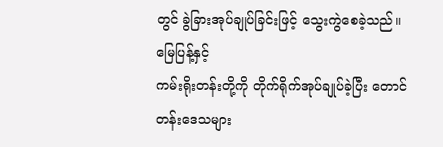တွင် ခွဲခြားအုပ်ချုပ်ခြင်းဖြင့် သွေးကွဲစေခဲ့သည်။ မြေပြန့်နှင့်
ကမ်းရိုးတန်းတို့ကို တိုက်ရိုက်အုပ်ချုပ်ခဲ့ပြီး တောင်တန်းဒေသများ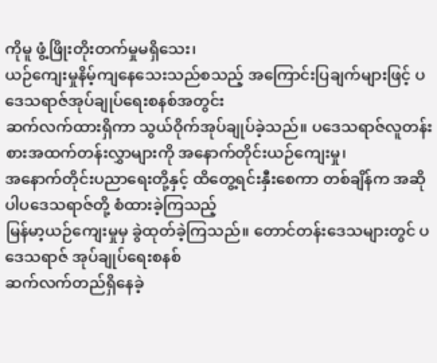ကိုမူ ဖွံ့ဖြိုးတိုးတက်မှုမရှိသေး၊
ယဉ်ကျေးမှုနိမ့်ကျနေသေးသည်စသည့် အကြောင်းပြချက်များဖြင့် ပဒေသရာဇ်အုပ်ချုပ်ရေးစနစ်အတွင်း
ဆက်လက်ထားရှိကာ သွယ်ဝိုက်အုပ်ချုပ်ခဲ့သည်။ ပဒေသရာဇ်လူတန်းစားအထက်တန်းလွှာများကို အနောက်တိုင်းယဉ်ကျေးမှု၊
အနောက်တိုင်းပညာရေးတို့နှင့် ထိတွေ့ရင်းနှီးစေကာ တစ်ချိန်က အဆိုပါပဒေသရာဇ်တို့ စံထားခဲ့ကြသည့်
မြန်မာ့ယဉ်ကျေးမှုမှ ခွဲထုတ်ခဲ့ကြသည်။ တောင်တန်းဒေသများတွင် ပဒေသရာဇ် အုပ်ချုပ်ရေးစနစ်
ဆက်လက်တည်ရှိနေခဲ့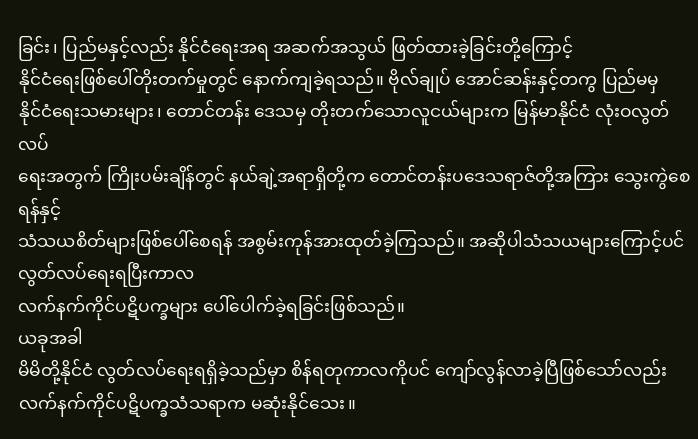ခြင်း၊ ပြည်မနှင့်လည်း နိုင်ငံရေးအရ အဆက်အသွယ် ဖြတ်ထားခဲ့ခြင်းတို့ကြောင့်
နိုင်ငံရေးဖြစ်ပေါ်တိုးတက်မှုတွင် နောက်ကျခဲ့ရသည်။ ဗိုလ်ချုပ် အောင်ဆန်းနှင့်တကွ ပြည်မမှ
နိုင်ငံရေးသမားများ၊ တောင်တန်း ဒေသမှ တိုးတက်သောလူငယ်များက မြန်မာနိုင်ငံ လုံးဝလွတ်လပ်
ရေးအတွက် ကြိုးပမ်းချိန်တွင် နယ်ချဲ့အရာရှိတို့က တောင်တန်းပဒေသရာဇ်တို့အကြား သွေးကွဲစေရန်နှင့်
သံသယစိတ်များဖြစ်ပေါ်စေရန် အစွမ်းကုန်အားထုတ်ခဲ့ကြသည်။ အဆိုပါသံသယများကြောင့်ပင် လွတ်လပ်ရေးရပြီးကာလ
လက်နက်ကိုင်ပဋိပက္ခများ ပေါ်ပေါက်ခဲ့ရခြင်းဖြစ်သည်။
ယခုအခါ
မိမိတို့နိုင်ငံ လွတ်လပ်ရေးရရှိခဲ့သည်မှာ စိန်ရတုကာလကိုပင် ကျော်လွန်လာခဲ့ပြီဖြစ်သော်လည်း
လက်နက်ကိုင်ပဋိပက္ခသံသရာက မဆုံးနိုင်သေး။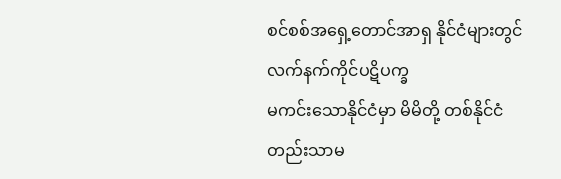စင်စစ်အရှေ့တောင်အာရှ နိုင်ငံများတွင် လက်နက်ကိုင်ပဋိပက္ခ
မကင်းသောနိုင်ငံမှာ မိမိတို့ တစ်နိုင်ငံတည်းသာမ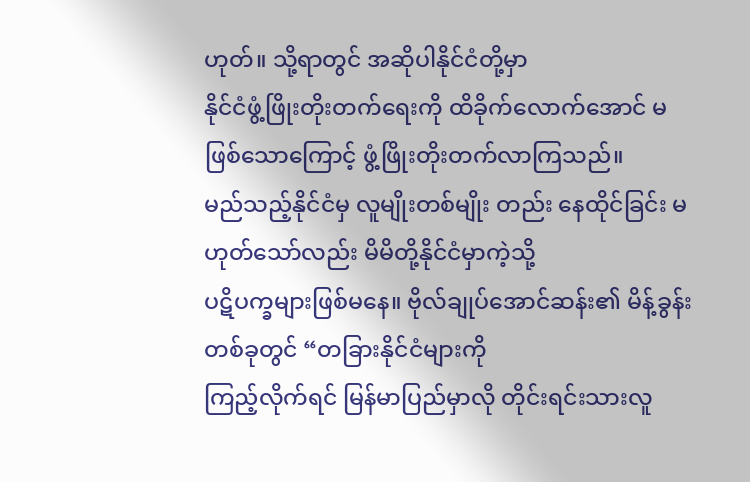ဟုတ်။ သို့ရာတွင် အဆိုပါနိုင်ငံတို့မှာ
နိုင်ငံဖွံ့ဖြိုးတိုးတက်ရေးကို ထိခိုက်လောက်အောင် မဖြစ်သောကြောင့် ဖွံ့ဖြိုးတိုးတက်လာကြသည်။
မည်သည့်နိုင်ငံမှ လူမျိုးတစ်မျိုး တည်း နေထိုင်ခြင်း မဟုတ်သော်လည်း မိမိတို့နိုင်ငံမှာကဲ့သို့
ပဋိပက္ခများဖြစ်မနေ။ ဗိုလ်ချုပ်အောင်ဆန်း၏ မိန့်ခွန်းတစ်ခုတွင် “တခြားနိုင်ငံများကို
ကြည့်လိုက်ရင် မြန်မာပြည်မှာလို တိုင်းရင်းသားလူ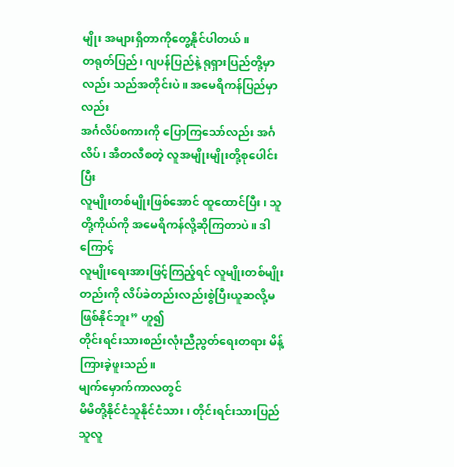မျိုး အများရှိတာကိုတွေ့နိုင်ပါတယ်။
တရုတ်ပြည်၊ ဂျပန်ပြည်နဲ့ ရုရှားပြည်တို့မှာလည်း သည်အတိုင်းပဲ။ အမေရိကန်ပြည်မှာလည်း
အင်္ဂလိပ်စကားကို ပြောကြသော်လည်း အင်္ဂလိပ်၊ အီတလီစတဲ့ လူအမျိုးမျိုးတို့စုပေါင်းပြီး
လူမျိုးတစ်မျိုးဖြစ်အောင် ထူထောင်ပြီး၊ သူတို့ကိုယ်ကို အမေရိကန်လို့ဆိုကြတာပဲ။ ဒါကြောင့်
လူမျိုးရေးအားဖြင့်ကြည့်ရင် လူမျိုးတစ်မျိုးတည်းကို လိပ်ခဲတည်းလည်းစွဲပြီးယူဆလို့မဖြစ်နိုင်ဘူး” ဟူ၍
တိုင်းရင်းသားစည်းလုံးညီညွတ်ရေးတရား မိန့်ကြားခဲ့ဖူးသည်။
မျက်မှောက်ကာလတွင်
မိမိတို့နိုင်ငံသူနိုင်ငံသား၊ တိုင်းရင်းသားပြည်သူလူ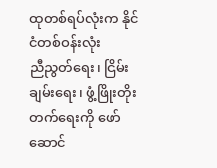ထုတစ်ရပ်လုံးက နိုင်ငံတစ်ဝန်းလုံး
ညီညွတ်ရေး၊ ငြိမ်းချမ်းရေး၊ ဖွံ့ဖြိုးတိုးတက်ရေးကို ဖော်ဆောင်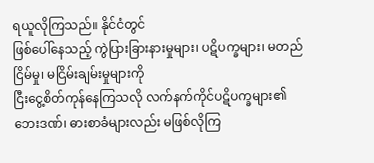ရယူလိုကြသည်။ နိုင်ငံတွင်
ဖြစ်ပေါ်နေသည့် ကွဲပြားခြားနားမှုများ၊ ပဋိပက္ခများ၊ မတည်ငြိမ်မှု၊ မငြိမ်းချမ်းမှုများကို
ငြီးငွေ့စိတ်ကုန်နေကြသလို လက်နက်ကိုင်ပဋိပက္ခများ၏ ဘေးဒဏ်၊ ဓားစာခံများလည်း မဖြစ်လိုကြ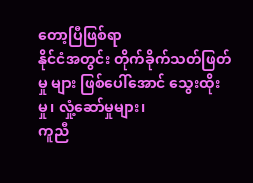တော့ပြီဖြစ်ရာ
နိုင်ငံအတွင်း တိုက်ခိုက်သတ်ဖြတ်မှု များ ဖြစ်ပေါ်အောင် သွေးထိုးမှု၊ လှုံ့ဆော်မှုများ၊
ကူညီ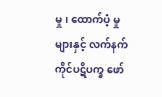မှု၊ ထောက်ပံ့ မှုများနှင့် လက်နက်ကိုင်ပဋိပက္ခ ဖော်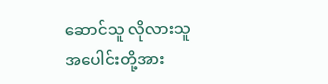ဆောင်သူ လိုလားသူ အပေါင်းတို့အား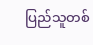ပြည်သူတစ်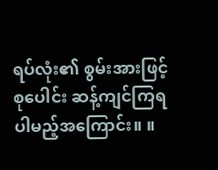ရပ်လုံး၏ စွမ်းအားဖြင့် စုပေါင်း ဆန့်ကျင်ကြရပါမည့်အကြောင်း။ ။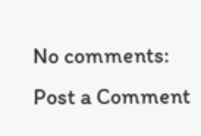No comments:
Post a Comment